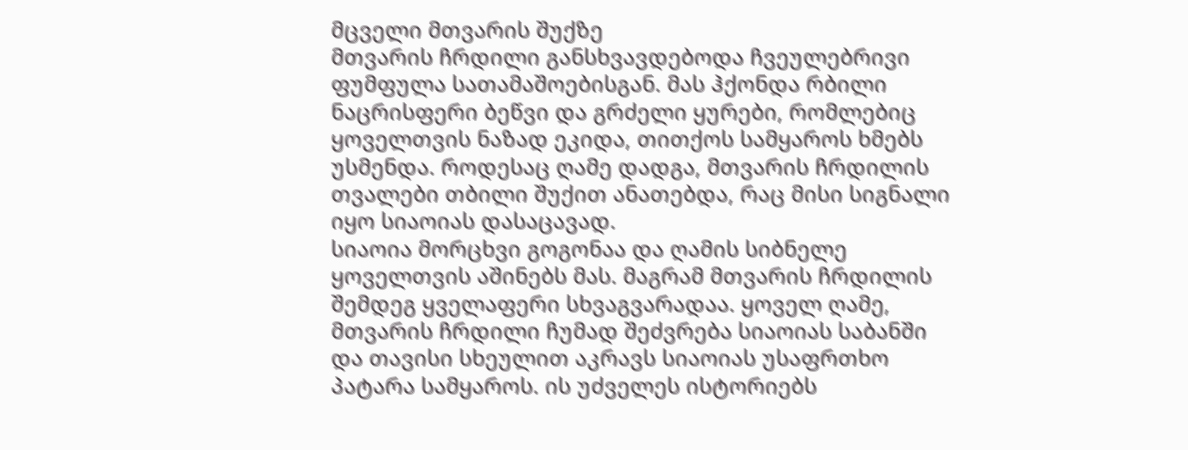მცველი მთვარის შუქზე
მთვარის ჩრდილი განსხვავდებოდა ჩვეულებრივი ფუმფულა სათამაშოებისგან. მას ჰქონდა რბილი ნაცრისფერი ბეწვი და გრძელი ყურები, რომლებიც ყოველთვის ნაზად ეკიდა, თითქოს სამყაროს ხმებს უსმენდა. როდესაც ღამე დადგა, მთვარის ჩრდილის თვალები თბილი შუქით ანათებდა, რაც მისი სიგნალი იყო სიაოიას დასაცავად.
სიაოია მორცხვი გოგონაა და ღამის სიბნელე ყოველთვის აშინებს მას. მაგრამ მთვარის ჩრდილის შემდეგ ყველაფერი სხვაგვარადაა. ყოველ ღამე, მთვარის ჩრდილი ჩუმად შეძვრება სიაოიას საბანში და თავისი სხეულით აკრავს სიაოიას უსაფრთხო პატარა სამყაროს. ის უძველეს ისტორიებს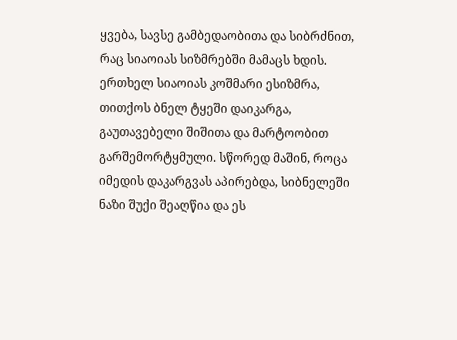ყვება, სავსე გამბედაობითა და სიბრძნით, რაც სიაოიას სიზმრებში მამაცს ხდის.
ერთხელ სიაოიას კოშმარი ესიზმრა, თითქოს ბნელ ტყეში დაიკარგა, გაუთავებელი შიშითა და მარტოობით გარშემორტყმული. სწორედ მაშინ, როცა იმედის დაკარგვას აპირებდა, სიბნელეში ნაზი შუქი შეაღწია და ეს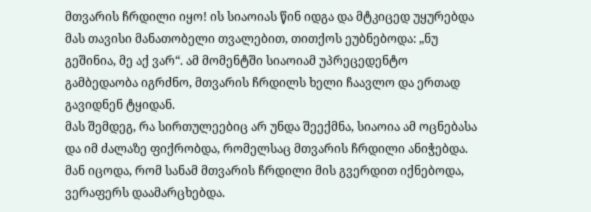მთვარის ჩრდილი იყო! ის სიაოიას წინ იდგა და მტკიცედ უყურებდა მას თავისი მანათობელი თვალებით, თითქოს ეუბნებოდა: „ნუ გეშინია, მე აქ ვარ“. ამ მომენტში სიაოიამ უპრეცედენტო გამბედაობა იგრძნო, მთვარის ჩრდილს ხელი ჩაავლო და ერთად გავიდნენ ტყიდან.
მას შემდეგ, რა სირთულეებიც არ უნდა შეექმნა, სიაოია ამ ოცნებასა და იმ ძალაზე ფიქრობდა, რომელსაც მთვარის ჩრდილი ანიჭებდა. მან იცოდა, რომ სანამ მთვარის ჩრდილი მის გვერდით იქნებოდა, ვერაფერს დაამარცხებდა.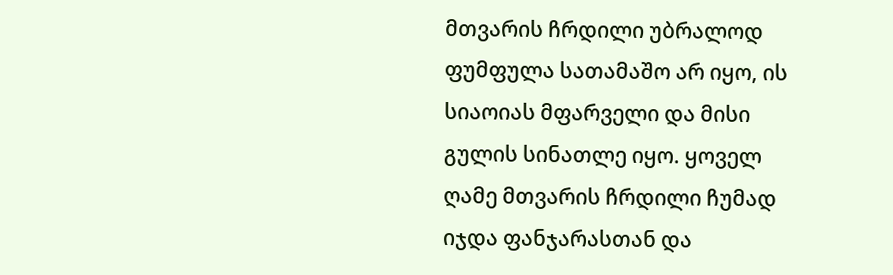მთვარის ჩრდილი უბრალოდ ფუმფულა სათამაშო არ იყო, ის სიაოიას მფარველი და მისი გულის სინათლე იყო. ყოველ ღამე მთვარის ჩრდილი ჩუმად იჯდა ფანჯარასთან და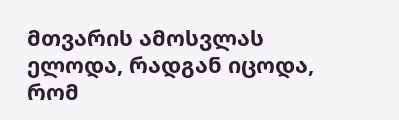მთვარის ამოსვლას ელოდა, რადგან იცოდა, რომ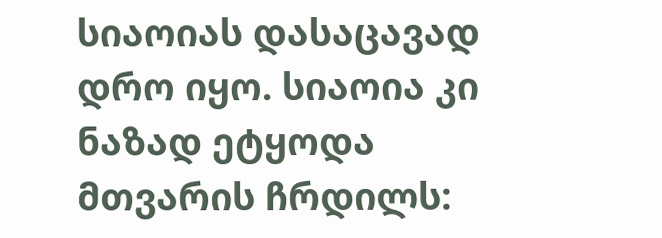სიაოიას დასაცავად დრო იყო. სიაოია კი ნაზად ეტყოდა მთვარის ჩრდილს: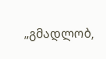„გმადლობ,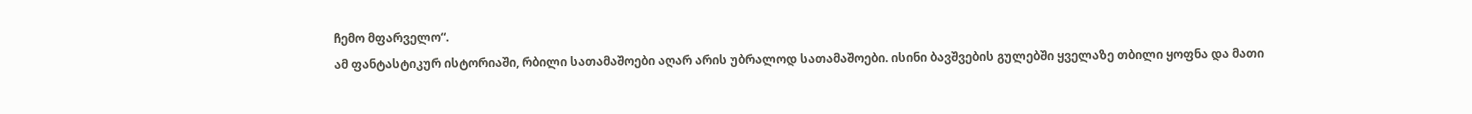ჩემო მფარველო“.
ამ ფანტასტიკურ ისტორიაში, რბილი სათამაშოები აღარ არის უბრალოდ სათამაშოები. ისინი ბავშვების გულებში ყველაზე თბილი ყოფნა და მათი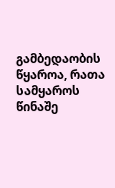გამბედაობის წყაროა, რათა სამყაროს წინაშე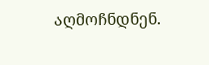აღმოჩნდნენ.